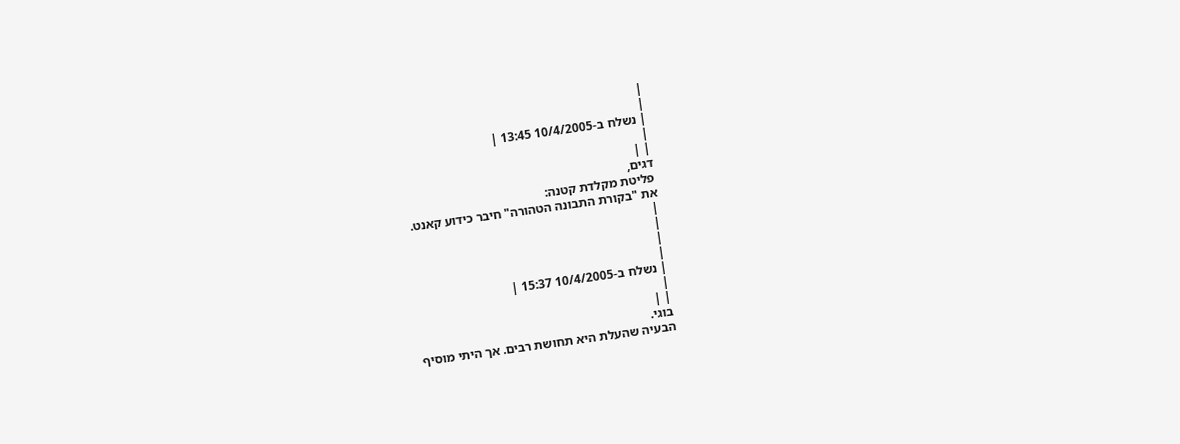|
|
| נשלח ב-10/4/2005 13:45 |
|
| |
דגים,
פליטת מקלדת קטנה:
את "בקורת התבונה הטהורה" חיבר כידוע קאנט.
|
|
|
|
| נשלח ב-10/4/2005 15:37 |
|
| |
בוגי.
הבעיה שהעלת היא תחושת רבים. אך היתי מוסיף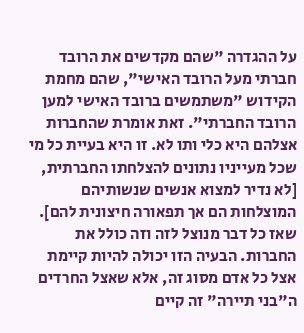על ההגדרה "שהם מקדשים את הרובד חברתי מעל הרובד האישי", שהם מחמת הקידוש "משתמשים ברובד האישי למען הרובד החברתי". זאת אומרת שהחברות אצלהם היא כלי ותו לא. זו היא בעיית כל מי שכל מעייניו נתונים להצלחתו החברתית, [לא נדיר למצוא אנשים שנשותיהם המוצלחות הם אך תפאורה חיצונית להם]. שאז כל דבר מנוצל לזה וזה כולל את החברות. הבעיה הזו יכולה להיות קיימת אצל כל אדם מסוג זה, אלא שאצל החרדים ה"בני תיירה" זה קיים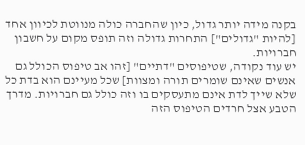בקנה מידה יותר גדול, כיון שהחברה כולה מנווטת לכיוון אחד [להיות "גדולים"] התחרות גדולה וזה תופס מקום על חשבון חברויות.
יש עוד נקודה, שטיפוסים "דתיים" [זהו אב טיפוס הכולל גם אנשים שאינם שומרים תורה ומצוות] שכל מעיינם הוא בדת כל שלא שייך לדת אינם מתעסקים בו וזה כולל גם חברויות. מדרך הטבע אצל חרדים הטיפוס הזה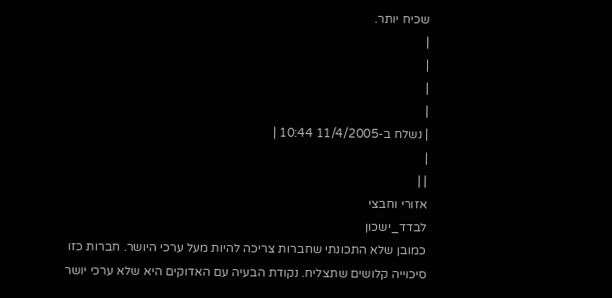שכיח יותר.
|
|
|
|
| נשלח ב-11/4/2005 10:44 |
|
| |
אזורי וחבצי
לבדד_ישכון
כמובן שלא התכונתי שחברות צריכה להיות מעל ערכי היושר. חברות כזו סיכוייה קלושים שתצליח. נקודת הבעיה עם האדוקים היא שלא ערכי יושר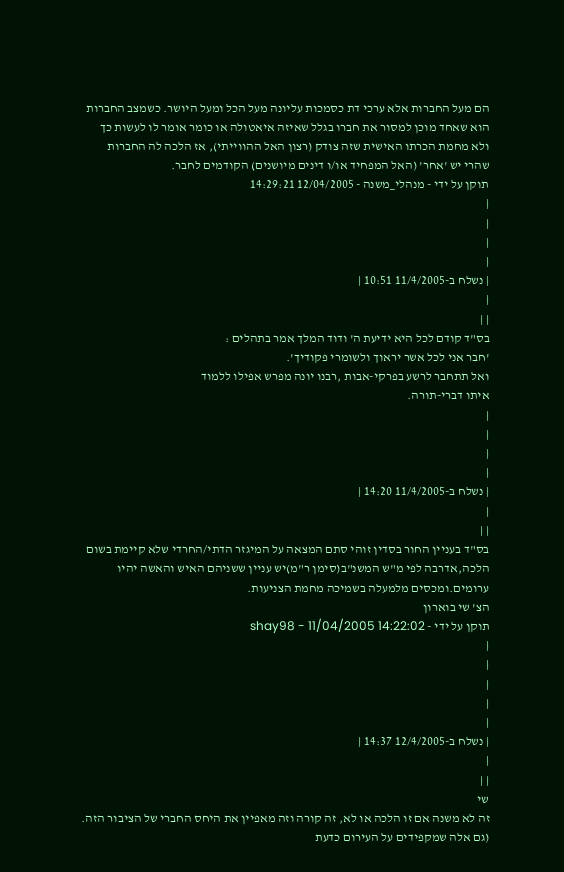הם מעל החברות אלא ערכי דת כסמכות עליונה מעל הכל ומעל היושר. כשמצב החברות הוא שאחד מוכן למסור את חברו בגלל שאיזה איאטולה או כומר אומר לו לעשות כך ולא מחמת הכרתו האישית שזה צודק (רצון האל ההווייתי), אז הלכה לה החברות שהרי יש 'אחר' (האל המפחיד או/ו דינים מיושנים) הקודמים לחבר.
תוקן על ידי - מנהלי_משנה - 12/04/2005 14:29:21
|
|
|
|
| נשלח ב-11/4/2005 10:51 |
|
| |
בס"ד קודם לכל היא ידיעת ה' ודוד המלך אמר בתהלים :
'חבר אני לכל אשר יראוך ולשומרי פקודיך'.
ואל תתחבר לרשע בפרקי-אבות ,רבנו יונה מפרש אפילו ללמוד
איתו דברי-תורה.
|
|
|
|
| נשלח ב-11/4/2005 14:20 |
|
| |
בס"ד בעניין החור בסדין זוהי סתם המצאה על המיגזר הדתי/החרדי שלא קיימת בשום הלכה,אדרבה לפי מ"ש המשנ"ב(סימן ר"מ)יש עניין ששניהם האיש והאשה יהיו ערומים.ומכסים מלמעלה בשמיכה מחמת הצניעות.
הצ' שי בוארון
תוקן על ידי - shay98 - 11/04/2005 14:22:02
|
|
|
|
|
| נשלח ב-12/4/2005 14:37 |
|
| |
שי
זה לא משנה אם זו הלכה או לא, זה קורה וזה מאפיין את היחס החברי של הציבור הזה. (גם אלה שמקפידים על העירום כדעת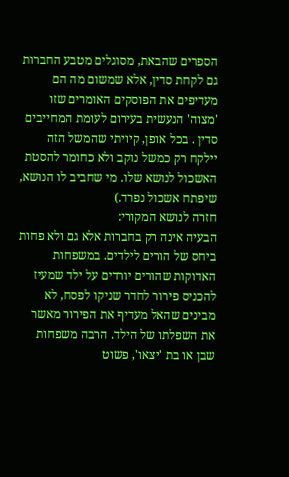הספרים שהבאת, מסוגלים מטבע החברות גם לקחת סדין, אלא שמשום מה הם מעדיפים את הפוסקים האומרים שזו 'מצוה' הנעשית בעירום לעומת המחייבים סדין . בכל אופן, קיויתי שהמשל הזה יילקח רק כמשל נוקב ולא כחומר להסטת האשכול לנושא שלו. מי שחביב לו הנושא, שיפתח אשכול נפרד.)
חזרה לנושא המקורי:
הבעיה אינה רק בחברות אלא גם ולא פחות ביחס של הורים לילדים. במשפחות האדוקות שהורים יורדים על ילד שמעיז להכניס פירור לחדר שניקו לפסח, לא מבינים שהאל מעדיף את הפירור מאשר את השפלתו של הילד. הרבה משפחות שבן או בת 'יצאו', פשוט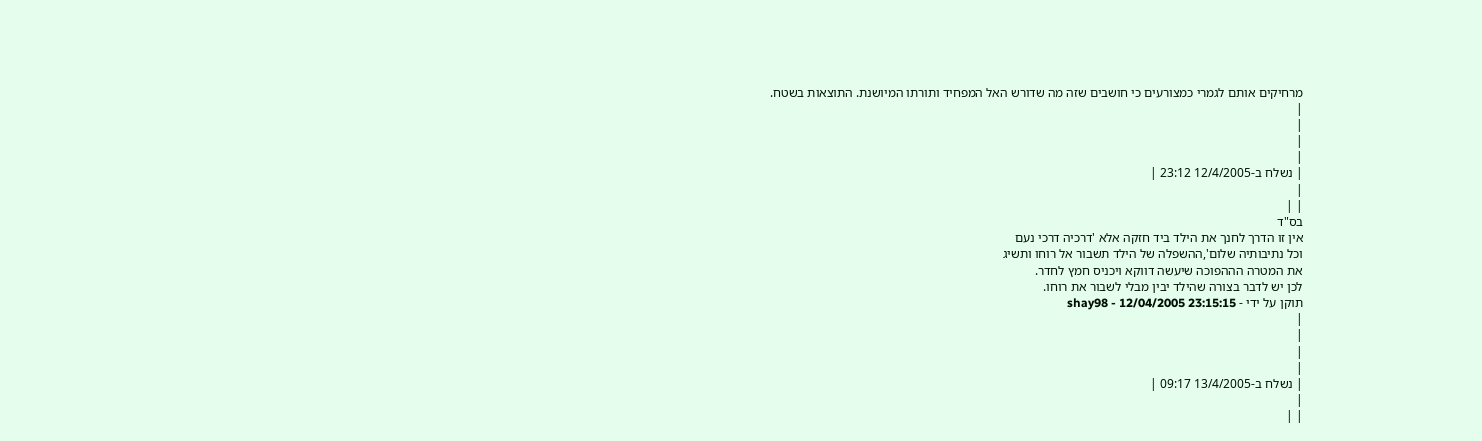מרחיקים אותם לגמרי כמצורעים כי חושבים שזה מה שדורש האל המפחיד ותורתו המיושנת. התוצאות בשטח.
|
|
|
|
| נשלח ב-12/4/2005 23:12 |
|
| |
בס"ד
אין זו הדרך לחנך את הילד ביד חזקה אלא 'דרכיה דרכי נעם
וכל נתיבותיה שלום',ההשפלה של הילד תשבור אל רוחו ותשיג
את המטרה הההפוכה שיעשה דווקא ויכניס חמץ לחדר.
לכן יש לדבר בצורה שהילד יבין מבלי לשבור את רוחו.
תוקן על ידי - shay98 - 12/04/2005 23:15:15
|
|
|
|
| נשלח ב-13/4/2005 09:17 |
|
| |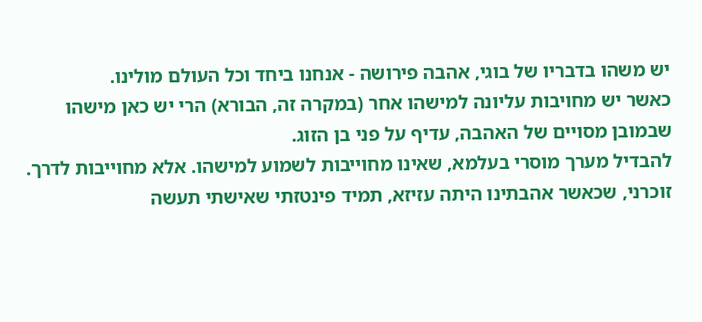יש משהו בדבריו של בוגי, אהבה פירושה - אנחנו ביחד וכל העולם מולינו.
כאשר יש מחויבות עליונה למישהו אחר (במקרה זה, הבורא) הרי יש כאן מישהו שבמובן מסויים של האהבה, עדיף על פני בן הזוג.
להבדיל מערך מוסרי בעלמא, שאינו מחוייבות לשמוע למישהו. אלא מחוייבות לדרך.
זוכרני, שכאשר אהבתינו היתה עזיזא, תמיד פינטזתי שאישתי תעשה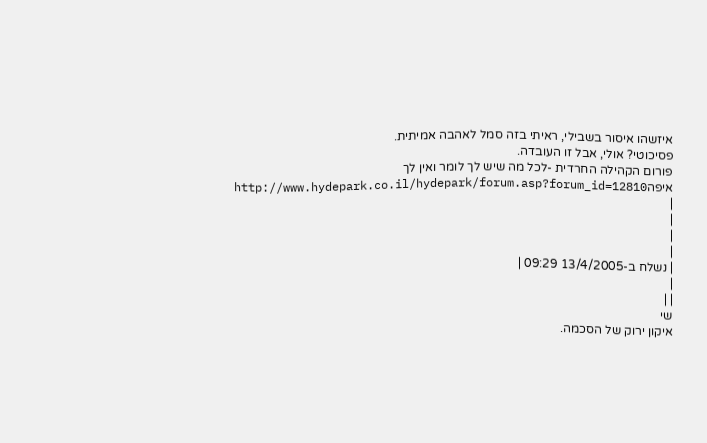איזשהו איסור בשבילי, ראיתי בזה סמל לאהבה אמיתית.
פסיכוטי? אולי, אבל זו העובדה.
פורום הקהילה החרדית -לכל מה שיש לך לומר ואין לך איפהhttp://www.hydepark.co.il/hydepark/forum.asp?forum_id=12810
|
|
|
|
| נשלח ב-13/4/2005 09:29 |
|
| |
שי
איקון ירוק של הסכמה.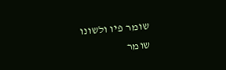שומר פיו ולשונו
שומר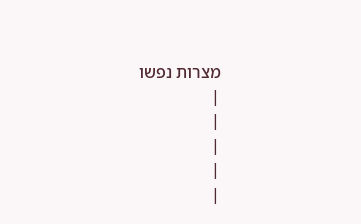מצרות נפשו
|
|
|
|
|